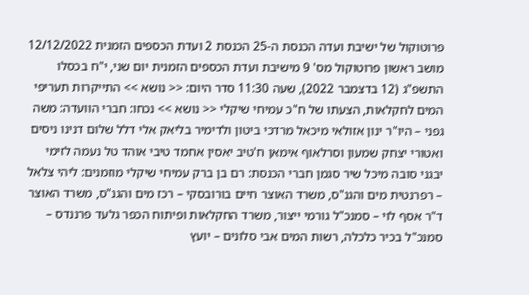פרוטוקול של ישיבת ועדה הכנסת ה-25 הכנסת 2 ועדת הכספים הזמנית 12/12/2022 מושב ראשון פרוטוקול מס' 9 מישיבת ועדת הכספים הזמנית יום שני, י"ח בכסלו התשפ"ג (12 בדצמבר 2022), שעה 11:30 סדר היום: << נושא >> התייקרות תעריפי המים לחקלאות, הצעתו של ח"כ עמיחי שיקלי << נושא >> נכחו: חברי הוועדה: משה גפני – היו"ר ינון אזולאי מיכאל מרדכי ביטון ולדימיר בליאק אלי דלל שלום דנינו ניסים ואטורי יצחק שמעון וסרלאוף אימאן ח'טיב יאסין אחמד טיבי אוהד טל נעמה לזימי יבגני סובה מיכל שיר סגמן חברי הכנסת: רם בן ברק עמיחי שיקלי מוזמנים: ליהי צלאל – רפרנטית מים והגנ"ס, משרד האוצר חיים בורובסקי – רכז מים והגנ"ס, משרד האוצר ד"ר אסף לוי – סמנכ"ל גורמי ייצור, משרד החקלאות ופיתוח הכפר גלעד פרננדס – סמנכ"ל בכיר כלכלה, רשות המים אבי סלונים – יועץ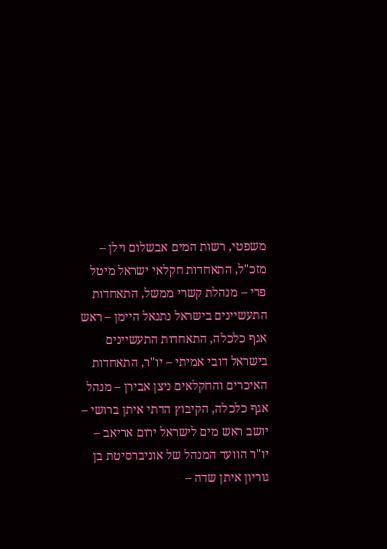משפטי, רשות המים אבשלום וילן – מזכ"ל, התאחדות חקלאי ישראל מיטל פרי – מנהלת קשרי ממשל, התאחדות התעשיינים בישראל נתנאל היימן – ראש אגף כלכלה, התאחדות התעשיינים בישראל דובי אמיתי – יו"ר, התאחדות האיכרים והחקלאים ניצן אבירן – מנהל אגף כלכלה, הקיבוץ הדתי איתן ברושי – יושב ראש מים לישראל ירום אריאב – יו"ר הוועד המנהל של אוניברסיטת בן גוריון איתן שדה –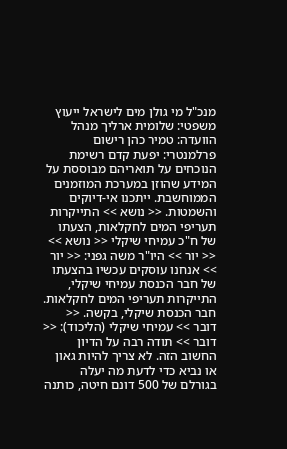מנכ"ל מי גולן מים לישראל ייעוץ משפטי: שלומית ארליך מנהל הוועדה: טמיר כהן רישום פרלמנטרי: יפעת קדם רשימת הנוכחים על תואריהם מבוססת על המידע שהוזן במערכת המוזמנים הממוחשבת. ייתכנו אי-דיוקים והשמטות. << נושא >> התייקרות תעריפי המים לחקלאות, הצעתו של ח"כ עמיחי שיקלי << נושא >> << יור >> היו"ר משה גפני: << יור >> אנחנו עוסקים עכשיו בהצעתו של חבר הכנסת עמיחי שיקלי, התייקרות תעריפי המים לחקלאות. חבר הכנסת שיקלי, בקשה. << דובר >> עמיחי שיקלי (הליכוד): << דובר >> תודה רבה על הדיון החשוב הזה. לא צריך להיות גאון או נביא כדי לדעת מה יעלה בגורלם של 500 דונם חיטה, כותנה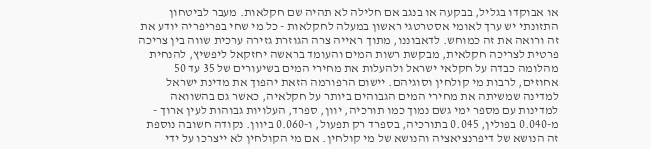או אבוקדו בגליל, בבקעה או בנגב אם חלילה לא תהיה שם חקלאות. מעבר לביטחון התזונתי יש ערך לאומי אסטרטגי ראשון במעלה לחקלאות - כל מי שחי בפריפריה יודע את זה ורואה את זה כמוחש. לדאבוננו, מתוך ראייה צרה הגוזרת גזירה ערכית שווה בין צריכה פרטית לצריכה חקלאית, מבקשת רשות המים והעומד בראשה יחזקאל ליפשיץ, להנחית מהלומה כבדה על חקלאי ישראל ולהעלות את מחירי המים בשיעורים של 35 עד 50 אחוזים, לרבות מי קולחין וסוגיהם. יישום הרפורמה הזאת יהפוך את מדינת ישראל למדינה שמשיתה את מחירי המים הגבוהים ביותר על חקלאיה, כאשר גם בהשוואה למדינות עם מספר ימי גשם נמוך כמו תורכיה, יוון, ספרד, העלויות גבוהות לעין ארוך - מ-0.040 בפולין, 0.045 בתורכיה, בספרד רק תפעול, ו-0.060 ביוון. נקודה חשובה נוספת זה הנושא של דיפרנציאציה והנושא של מי קולחין. אם מי הקולחין לא ייצרכו על ידי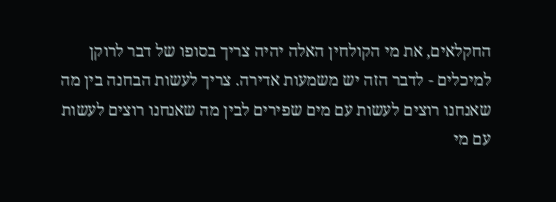החקלאים, את מי הקולחין האלה יהיה צריך בסופו של דבר לרוקן למיכלים - לדבר הזה יש משמעות אדירה. צריך לעשות הבחנה בין מה שאנחנו רוצים לעשות עם מים שפירים לבין מה שאנחנו רוצים לעשות עם מי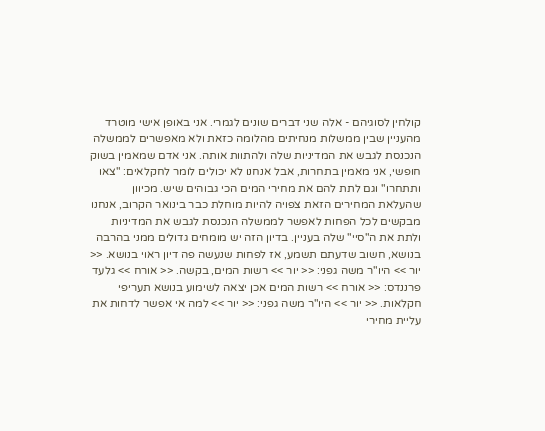קולחין לסוגיהם - אלה שני דברים שונים לגמרי. אני באופן אישי מוטרד מהעניין שבין ממשלות מנחיתים מהלומה כזאת ולא מאפשרים לממשלה הנכנסת לגבש את המדיניות שלה ולהתוות אותה. אני אדם שמאמין בשוק חופשי, אני מאמין בתחרות, אבל אנחנו לא יכולים לומר לחקלאים: "צאו ותתחרו" וגם לתת להם את מחירי המים הכי גבוהים שיש. מכיוון שהעלאת המחירים הזאת צפויה להיות מוחלת כבר בינואר הקרוב, אנחנו מבקשים לכל הפחות לאפשר לממשלה הנכנסת לגבש את המדיניות ולתת את ה"סיי" שלה בעניין. בדיון הזה יש מומחים גדולים ממני בהרבה בנושא, חשוב שדעתם תשמע, אז לפחות שנעשה פה דיון ראוי בנושא. << יור >> היו"ר משה גפני: << יור >> רשות המים, בקשה. << אורח >> גלעד פרננדס: << אורח >> רשות המים אכן יצאה לשימוע בנושא תעריפי חקלאות. << יור >> היו"ר משה גפני: << יור >> למה אי אפשר לדחות את עליית מחירי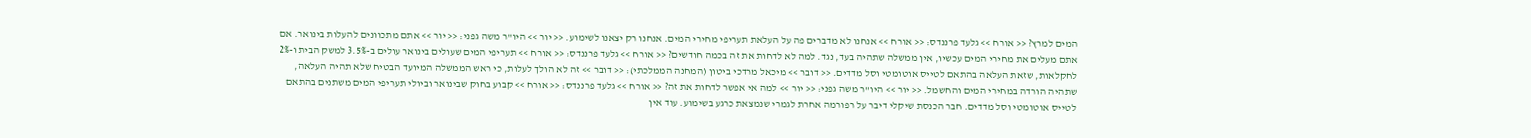המים למרץ? << אורח >> גלעד פרננדס: << אורח >> אנחנו לא מדברים פה על העלאת תעריפי מחירי המים. אנחנו רק יצאנו לשימוע. << יור >> היו"ר משה גפני: << יור >> אתם מתכוונים להעלות בינואר. אם אתם מעלים את מחירי המים עכשיו, אין ממשלה שתהיה בעד, נגד. למה לא לדחות את זה בכמה חודשים? << אורח >> גלעד פרננדס: << אורח >> תעריפי המים שעולים בינואר עולים ב-3.5% למשק הבית ו-2% לחקלאות, שזאת העלאה בהתאם לטייס אוטומטי וסל מדדים. << דובר >> מיכאל מרדכי ביטון (המחנה הממלכתי): << דובר >> זה לא הולך לעלות, כי ראש הממשלה המיועד הבטיח שלא תהיה העלאה, שתהיה הורדה במחירי המים והחשמל. << יור >> היו"ר משה גפני: << יור >> למה אי אפשר לדחות את זה? << אורח >> גלעד פרננדס: << אורח >> קבוע בחוק שבינואר וביולי תעריפי המים משתנים בהתאם לטייס אוטומטי וסל מדדים. חבר הכנסת שיקלי דיבר על רפורמה אחרת לגמרי שנמצאת כרגע בשימוע. עוד אין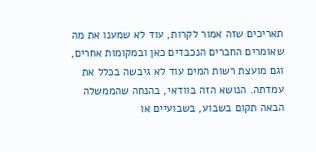תאריכים שזה אמור לקרות, עוד לא שמענו את מה שאומרים החברים הנכבדים כאן ובמקומות אחרים, וגם מועצת רשות המים עוד לא גיבשה בכלל את עמדתה. הנושא הזה בוודאי, בהנחה שהממשלה הבאה תקום בשבוע, בשבועיים או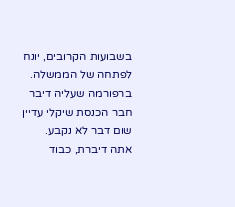בשבועות הקרובים, יונח לפתחה של הממשלה. ברפורמה שעליה דיבר חבר הכנסת שיקלי עדיין שום דבר לא נקבע. אתה דיברת, כבוד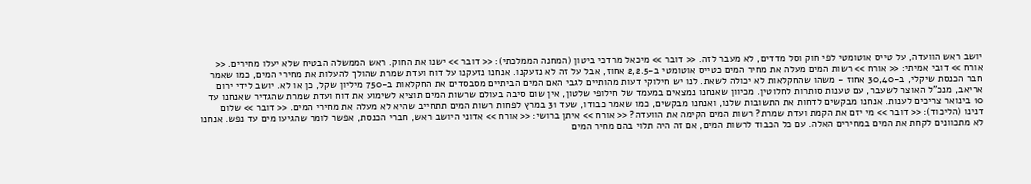יושב ראש הוועדה, על טייס אוטומטי לפי חוק וסל מדדים, לא מעבר לזה. << דובר >> מיכאל מרדכי ביטון (המחנה הממלכתי): << דובר >> ישנו את החוק. ראש הממשלה הבטיח שלא יעלו מחירים. << אורח >> דובי אמיתי: << אורח >> רשות המים מעלה את מחיר המים כטייס אוטומטי ב-2,2.5 אחוז, אבל על זה לא נזעקנו. אנחנו נזעקנו על דוח ועדת שמרת שהולך להעלות את מחירי המים, כמו שאמר חבר הכנסת שיקלי, ב-30,40 אחוז - משהו שהחקלאות לא יכולה לשאת. לנו יש חילוקי דעות מהותיים לגבי האם המים הביתיים מסבסדים את החקלאות ב-750 מיליון שקל, כן או לא. יושב לידי ירום אריאב, מנכ"ל האוצר לשעבר, עם טענות סותרות לחלוטין. מכיוון שאנחנו נמצאים במעמד של חילופי שלטון, אין שום סיבה בעולם שרשות המים תוציא לשימוע את דוח ועדת שמרת שהגדיר שאנחנו עד 10 בינואר צריכים לענות. אנחנו מבקשים לדחות את התשובות שלנו, ואנחנו מבקשים, כמו שאמר כבודו, שעד 31 במרץ לפחות רשות המים תתחייב שהיא לא מעלה את מחירי המים. << דובר >> שלום דנינו (הליכוד): << דובר >> מי יזם את הקמת ועדת שמרת? רשות המים הקימה את הוועדה? << אורח >> איתן ברושי: << אורח >> אדוני היושב ראש, חברי הכנסת, אפשר לומר שהגיעו מים עד נפש. אנחנו לא מתכוונים לקחת את המים במחירים האלה. עם כל הכבוד לרשות המים, אם זה היה תלוי בהם מחיר המים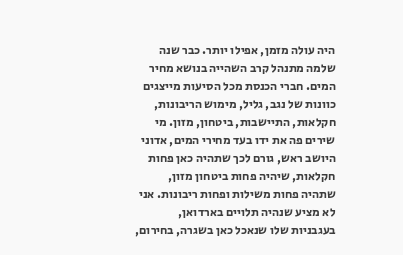היה עולה מזמן, אפילו יותר. כבר שנה שלמה מתנהל קרב השהייה בנושא מחיר המים. חברי הכנסת מכל הסיעות מייצגים כוונות של נגב, גליל, מימוש הריבונות, חקלאות, התיישבות, ביטחון, מזון. מי שירים פה את ידו בעד מחירי המים, אדוני היושב ראש, גורם לכך שתהיה כאן פחות חקלאות, שיהיה פחות ביטחון מזון, שתהיה פחות משילות ופחות ריבונות. אני לא מציע שנהיה תלויים בארדואן, בעגבניות שלו שנאכל כאן בשגרה, בחירום,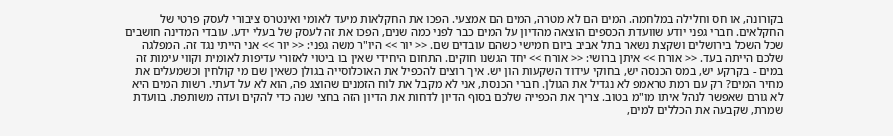בקורונה, או חס וחלילה במלחמה. המים הם לא מטרה, המים הם אמצעי. הפכו את החקלאות מיעד לאומי ואינטרס ציבורי לעסק פרטי של החקלאים. חברי גפני יודע שוועדת הכספים הוצאה מהדיון על המים כבר לפני כמה שנים, הפכו את זה לעסק של בעלי ידע. עובדי המדינה חושבים שכל השכל בירושלים ושקצת נשאר בתל אביב ביום חמישי כשהם עובדים שם. << יור >> היו"ר משה גפני: << יור >> אני הייתי נגד זה. המפלגה שלכם הייתה בעד. << אורח >> איתן ברושי: << אורח >> יחד הגשנו חוקים. התחום היחידי שאין בו ביטוי לאזורי עדיפות לאומית וקווי עימות זה במים - בקרקע יש, במס הכנסה יש, בחוקי עידוד השקעות הון יש. איך רוצים להכפיל את האוכלוסייה בגולן כשאין שם מי קולחין וכשמעלים את מחיר המים? רק עם רמת טראמפ לא נגדיל את הגולן. חברי הכנסת, אני לא מקבל את לוח הזמנים שהוצג פה, הוא לא על דעתי. רשות המים היא לא גורם שאפשר לנהל איתו מו"מ בטוב. צריך את הכפייה שלכם בסוף הדיון לדחות את הדיון הזה בחצי שנה כדי להקים ועדה משותפת. בוועדת שמרת, שקבעה את הכללים למים,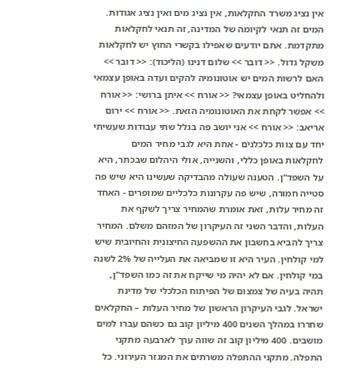אין נציג משרד החקלאות, אין נציג מים ואין נציג אגודות. המים זה תנאי לקיומה של המדינה, זה תנאי לחקלאות מתקדמת. אתם יודעים שאפילו בקשרי החוץ יש לחקלאות משקל גדול. << דובר >> שלום דנינו (הליכוד): << דובר >> האם לרשות המים יש אוטונומיה להקים ועדה באופן עצמאי ולהחליט באופן עצמאי? << אורח >> איתן ברושי: << אורח >> אפשר לקחת את האוטונומיה הזאת. << אורח >> ירום אריאב: << אורח >> אני יושב פה בגלל שתי עבודות שעשיתי יחד עם צוות כלכלנים - אחת היא לגבי מחיר המים לחקלאות באופן כללי, והשנייה, אולי היהלום שבכתר, היא על השפד"ן. הטענה שעולה מהבדיקה שעשינו היא שיש פה סטייה חמורה, שיש פה עקרונות כלכליים שמופרים - האחד זה מחיר עלות, זאת אומרת שהמחיר צריך לשקף את העלות, והדבר השני זה העיקרון של המזהם משלם. המחיר צריך להביא בחשבון את ההשפעה החיצונית והחיובית שיש למי קולחין. העיר היא זו שמביאה את העלייה של 2% לשנה במי קולחין. אם לא יהיה מי שייקח את זה כמו השפד"ן, תהיה בעיה של צמצום של הפיתוח הכלכלי של מדינת ישראל. לגבי העיקרון הראשון של מחיר העלות – החקלאים שחררו במהלך השנים 400 מיליון קוב גם כשהם עברו למים מושבים. 400 מיליון קוב זה שווה ערך לארבעה מתקני התפלה. מתקני ההתפלה משרתים את המגזר העירוני. כל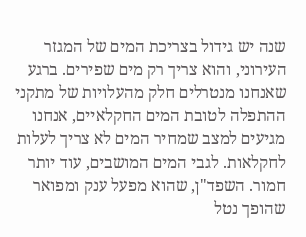שנה יש גידול בצריכת המים של המגזר העירוני, והוא צריך רק מים שפירים. ברגע שאנחנו מנטרלים חלק מהעלויות של מתקני ההתפלה לטובת המים החקלאיים, אנחנו מגיעים למצב שמחיר המים לא צריך לעלות לחקלאות. לגבי המים המושבים, עוד יותר חמור. השפד"ן, שהוא מפעל ענק ומפואר שהופך נטל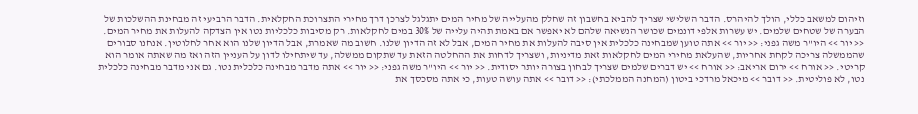וזיהום למשאב כללי, הולך להיהרס. הדבר השלישי שצריך להביא בחשבון זה שחלק מהעלייה של מחיר המים יתגלגל לצרכן דרך מחירי התצרוכת החקלאית. הדבר הרביעי זה מבחינת ההשלכות של הבערה של שטחים שלמים. יש עשרות אלפי דונמים שכושר הנשיאה שלהם לא יאפשר אם באמת תהיה עלייה של 30% במים לחקלאות. רק מסיבות כלכליות נטו אין הצדקה להעלות את מחיר המים. << יור >> היו"ר משה גפני: << יור >> אתה טוען שמבחינה כלכלית אין סיבה להעלות את מחיר המים, אבל לא זה הדיון שלנו. חשוב מה שאמרת, אבל הדיון שלנו הוא אחר לחלוטין. אנחנו סבורים שהממשלה צריכה לקחת אחריות, שהעלאת מחירי המים לחקלאות זאת מדיניות, ושצריך לדחות את ההחלטה הזאת עד שתקום ממשלה, עד שיתחילו לדון על העניין הזה ואז מה שאתה אומר הוא קריטי. << אורח >> ירום אריאב: << אורח >> יש דברים שלמים שצריך לבחון בצורה יותר יסודית. << יור >> היו"ר משה גפני: << יור >> אתה מדבר מבחינה כלכלית נטו. גם אני מדבר מבחינה כלכלית נטו, לא פוליטית. << דובר >> מיכאל מרדכי ביטון (המחנה הממלכתי): << דובר >> אתה עושה טעות, כי אתה מסכסך את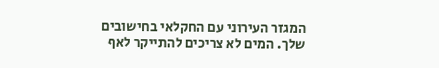המגזר העירוני עם החקלאי בחישובים שלך. המים לא צריכים להתייקר לאף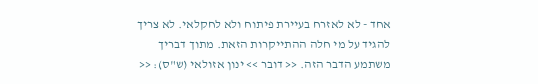אחד - לא לאזרח בעיירת פיתוח ולא לחקלאי. לא צריך להגיד על מי חלה ההתייקרות הזאת. מתוך דבריך משתמע הדבר הזה. << דובר >> ינון אזולאי (ש"ס): <<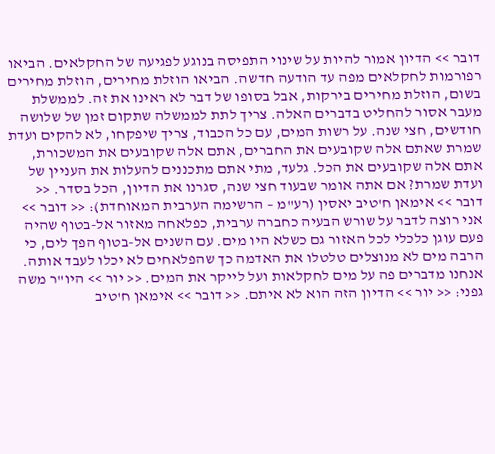דובר >> הדיון אמור להיות על שינוי התפיסה בנוגע לפגיעה של החקלאים. הביאו רפורמות לחקלאים מפה עד הודעה חדשה. הביאו הוזלת מחירים, הוזלת מחירים בשום, הוזלת מחירים בירקות, אבל בסופו של דבר לא ראינו את זה. לממשלת מעבר אסור להחליט בדברים האלה. צריך לתת לממשלה שתקום זמן של שלושה חודשים, חצי שנה. על רשות המים, עם כל הכבוד, צריך שיפקחו, לא להקים ועדת שמרת שאתם אלה שקובעים את החברים, אתם אלה שקובעים את המשכורת, אתם אלה שקובעים את הכל. גלעד, מתי אתם מתכננים להעלות את העניין של ועדת שמרת? אם אתה אומר שבעוד חצי שנה, סגרנו את הדיון, הכל בסדר. << דובר >> אימאן ח'טיב יאסין (רע"מ – הרשימה הערבית המאוחדת): << דובר >> אני רוצה לדבר על שורש הבעיה כחברה ערבית, כפלאחה מאזור אל-בטוף שהיה פעם עוגן כלכלי לכל האזור גם כשלא היו מים. עם השנים אל-בטוף הפך לים, כי הרבה מים לא מנוצלים טלטלו את האדמה כך שהפלאחים לא יכלו לעבד אותה. אנחנו מדברים פה על מים לחקלאות ועל לייקר את המים. << יור >> היו"ר משה גפני: << יור >> הדיון הזה הוא לא איתם. << דובר >> אימאן ח'טיב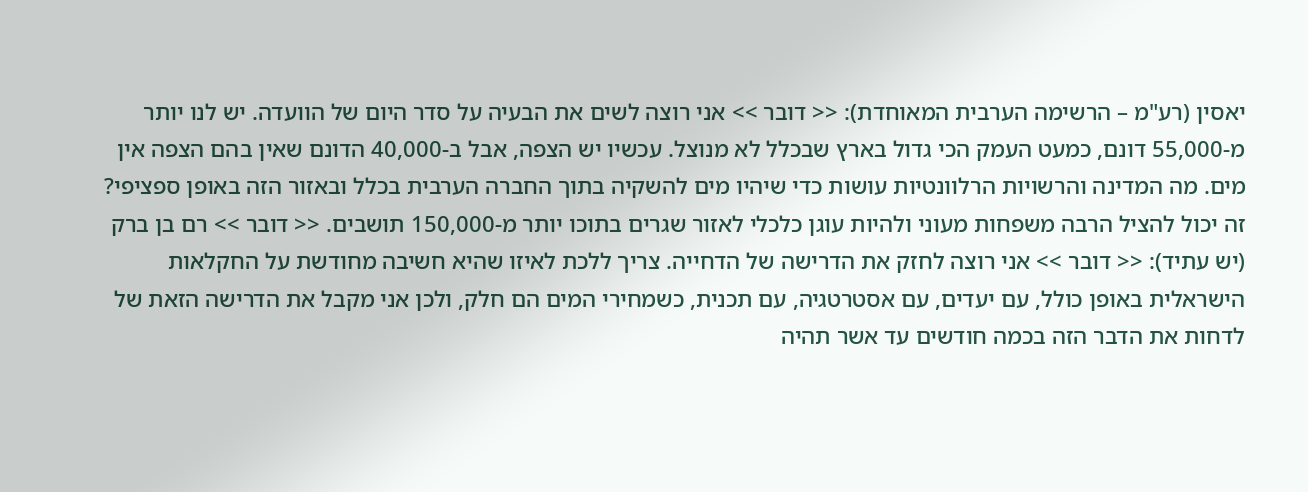יאסין (רע"מ – הרשימה הערבית המאוחדת): << דובר >> אני רוצה לשים את הבעיה על סדר היום של הוועדה. יש לנו יותר מ-55,000 דונם, כמעט העמק הכי גדול בארץ שבכלל לא מנוצל. עכשיו יש הצפה, אבל ב-40,000 הדונם שאין בהם הצפה אין מים. מה המדינה והרשויות הרלוונטיות עושות כדי שיהיו מים להשקיה בתוך החברה הערבית בכלל ובאזור הזה באופן ספציפי? זה יכול להציל הרבה משפחות מעוני ולהיות עוגן כלכלי לאזור שגרים בתוכו יותר מ-150,000 תושבים. << דובר >> רם בן ברק (יש עתיד): << דובר >> אני רוצה לחזק את הדרישה של הדחייה. צריך ללכת לאיזו שהיא חשיבה מחודשת על החקלאות הישראלית באופן כולל, עם יעדים, עם אסטרטגיה, עם תכנית, כשמחירי המים הם חלק, ולכן אני מקבל את הדרישה הזאת של לדחות את הדבר הזה בכמה חודשים עד אשר תהיה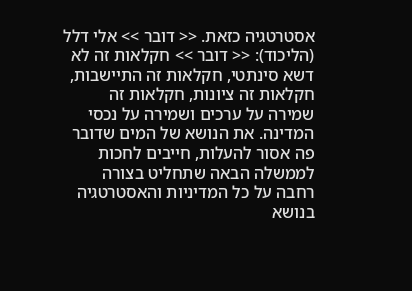אסטרטגיה כזאת. << דובר >> אלי דלל (הליכוד): << דובר >> חקלאות זה לא דשא סינתטי, חקלאות זה התיישבות, חקלאות זה ציונות, חקלאות זה שמירה על ערכים ושמירה על נכסי המדינה. את הנושא של המים שדובר פה אסור להעלות, חייבים לחכות לממשלה הבאה שתחליט בצורה רחבה על כל המדיניות והאסטרטגיה בנושא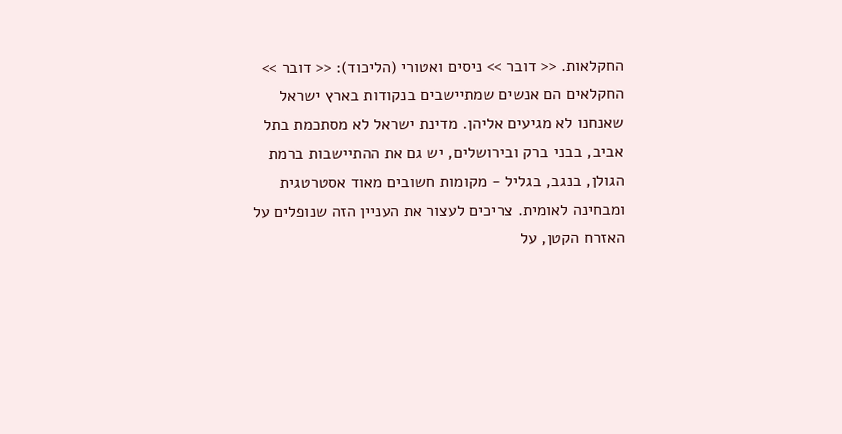החקלאות. << דובר >> ניסים ואטורי (הליכוד): << דובר >> החקלאים הם אנשים שמתיישבים בנקודות בארץ ישראל שאנחנו לא מגיעים אליהן. מדינת ישראל לא מסתכמת בתל אביב, בבני ברק ובירושלים, יש גם את ההתיישבות ברמת הגולן, בנגב, בגליל - מקומות חשובים מאוד אסטרטגית ומבחינה לאומית. צריכים לעצור את העניין הזה שנופלים על האזרח הקטן, על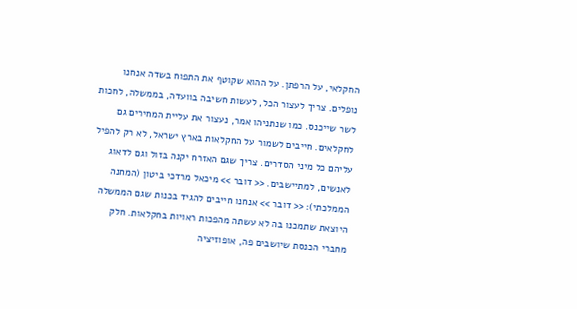החקלאי, על הרפתן. על ההוא שקוטף את התפוח בשדה אנחנו נופלים. צריך לעצור הכל, לעשות חשיבה בוועדה, בממשלה, לחכות לשר שייכנס. כמו שנתניהו אמר, נעצור את עליית המחירים גם לחקלאים. חייבים לשמור על החקלאות בארץ ישראל, לא רק להפיל עליהם כל מיני הסדרים. צריך שגם האזרח יקנה בזול וגם לדאוג לאנשים, למתיישבים. << דובר >> מיכאל מרדכי ביטון (המחנה הממלכתי): << דובר >> אנחנו חייבים להגיד בכנות שגם הממשלה היוצאת שתמכנו בה לא עשתה מהפכות ראויות בחקלאות. חלק מחברי הכנסת שיושבים פה, אופוזיציה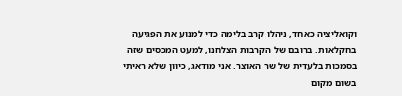וקואליציה כאחד, ניהלו קרב בלימה כדי למנוע את הפגיעה בחקלאות. ברובם של הקרבות הצלחנו, למעט המכסים שזה בסמכות בלעדית של שר האוצר. אני מודאג, כיוון שלא ראיתי בשום מקום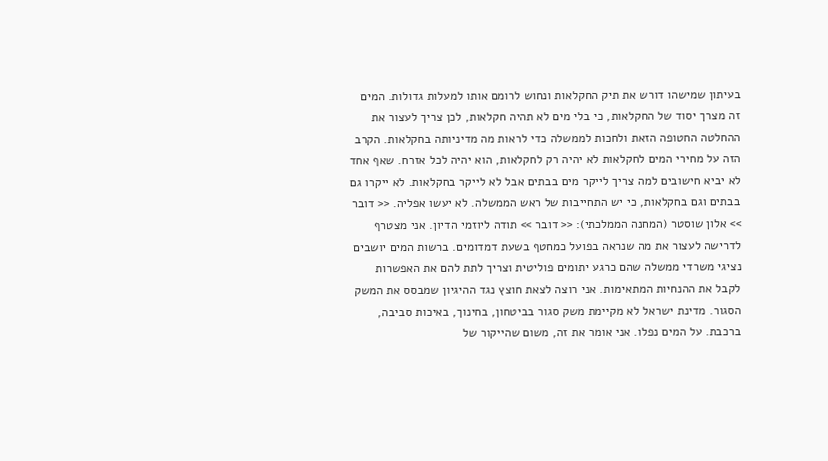בעיתון שמישהו דורש את תיק החקלאות ונחוש לרומם אותו למעלות גדולות. המים זה מצרך יסוד של החקלאות, כי בלי מים לא תהיה חקלאות, לכן צריך לעצור את ההחלטה החטופה הזאת ולחכות לממשלה כדי לראות מה מדיניותה בחקלאות. הקרב הזה על מחירי המים לחקלאות לא יהיה רק לחקלאות, הוא יהיה לכל אזרח. שאף אחד לא יביא חישובים למה צריך לייקר מים בבתים אבל לא לייקר בחקלאות. לא ייקרו גם בבתים וגם בחקלאות, כי יש התחייבות של ראש הממשלה. לא יעשו אפליה. << דובר >> אלון שוסטר (המחנה הממלכתי): << דובר >> תודה ליוזמי הדיון. אני מצטרף לדרישה לעצור את מה שנראה בפועל כמחטף בשעת דמדומים. ברשות המים יושבים נציגי משרדי ממשלה שהם כרגע יתומים פוליטית וצריך לתת להם את האפשרות לקבל את ההנחיות המתאימות. אני רוצה לצאת חוצץ נגד ההיגיון שמבסס את המשק הסגור. מדינת ישראל לא מקיימת משק סגור בביטחון, בחינוך, באיכות סביבה, ברכבת. על המים נפלו. אני אומר את זה, משום שהייקור של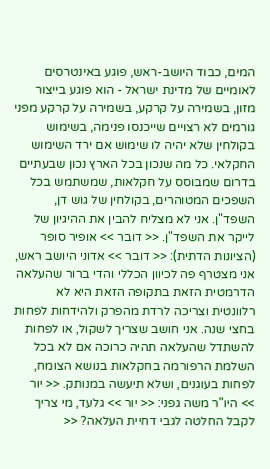המים, כבוד היושב-ראש, פוגע באינטרסים לאומיים של מדינת ישראל - הוא פוגע בייצור מזון, בשמירה על קרקע, בשמירה על קרקע מפני גורמים לא רצויים שייכנסו פנימה, בשימוש בקולחין שלא יהיה לו שימוש אם ירד השימוש החקלאי. כל מה שנכון בכל הארץ נכון שבעתיים בדרום שמבוסס על חקלאות, שמשתמש בכל השפכים המטוהרים, בקולחין של גוש דן, השפד"ן. אני לא מצליח להבין את ההיגיון של לייקר את השפד"ן. << דובר >> אופיר סופר (הציונות הדתית): << דובר >> אדוני היושב ראש, אני מצטרף פה לכיוון הכללי והדי ברור שהעלאה הדרמטית הזאת בתקופה הזאת היא לא רלוונטית וצריכה לרדת מהפרק ולהידחות לפחות בחצי שנה. אני חושב שצריך לשקול, או לפחות להשתדל שהעלאה תהיה כרוכה אם לא בכל השלמת הרפורמה בחקלאות בנושא הצומח, לפחות בעוגנים, ושלא תיעשה במנותק. << יור >> היו"ר משה גפני: << יור >> גלעד, מי צריך לקבל החלטה לגבי דחיית העלאה? <<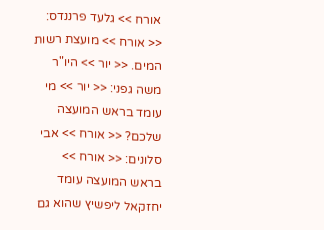אורח >> גלעד פרננדס: << אורח >> מועצת רשות המים. << יור >> היו"ר משה גפני: << יור >> מי עומד בראש המועצה שלכם? << אורח >> אבי סלונים: << אורח >> בראש המועצה עומד יחזקאל ליפשיץ שהוא גם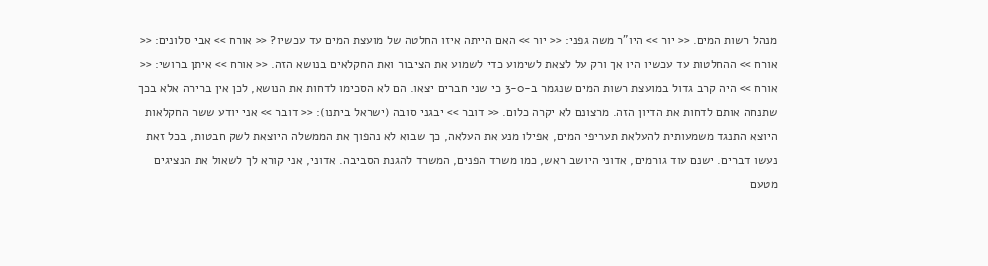מנהל רשות המים. << יור >> היו"ר משה גפני: << יור >> האם הייתה איזו החלטה של מועצת המים עד עכשיו? << אורח >> אבי סלונים: << אורח >> ההחלטות עד עכשיו היו אך ורק על לצאת לשימוע כדי לשמוע את הציבור ואת החקלאים בנושא הזה. << אורח >> איתן ברושי: << אורח >> היה קרב גדול במועצת רשות המים שנגמר ב-3-0 כי שני חברים יצאו. הם לא הסכימו לדחות את הנושא, לכן אין ברירה אלא בכך שתנחה אותם לדחות את הדיון הזה. מרצונם לא יקרה כלום. << דובר >> יבגני סובה (ישראל ביתנו): << דובר >> אני יודע ששר החקלאות היוצא התנגד משמעותית להעלאת תעריפי המים, אפילו מנע את העלאה, כך שבוא לא נהפוך את הממשלה היוצאת לשק חבטות, בכל זאת נעשו דברים. ישנם עוד גורמים, אדוני היושב ראש, כמו משרד הפנים, המשרד להגנת הסביבה. אדוני, אני קורא לך לשאול את הנציגים מטעם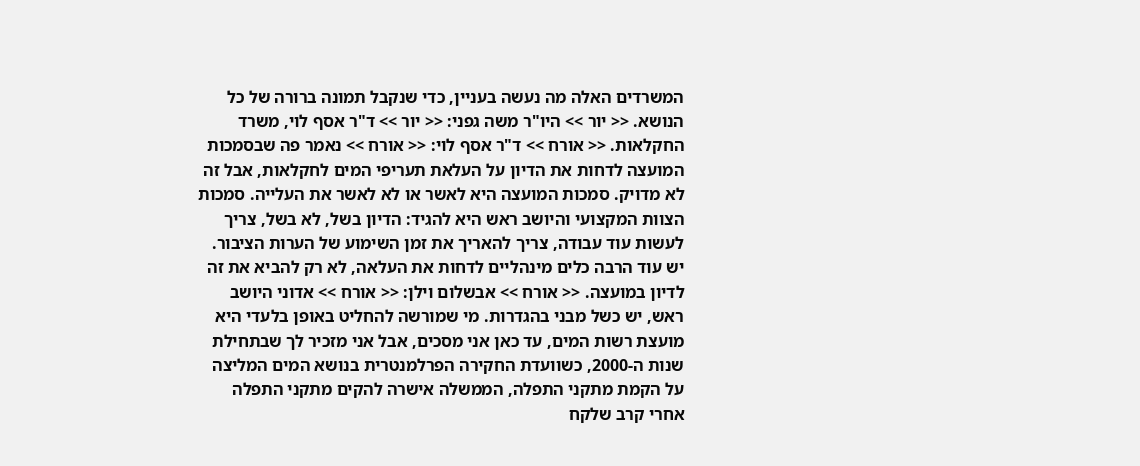המשרדים האלה מה נעשה בעניין, כדי שנקבל תמונה ברורה של כל הנושא. << יור >> היו"ר משה גפני: << יור >> ד"ר אסף לוי, משרד החקלאות. << אורח >> ד"ר אסף לוי: << אורח >> נאמר פה שבסמכות המועצה לדחות את הדיון על העלאת תעריפי המים לחקלאות, אבל זה לא מדויק. סמכות המועצה היא לאשר או לא לאשר את העלייה. סמכות הצוות המקצועי והיושב ראש היא להגיד: הדיון בשל, לא בשל, צריך לעשות עוד עבודה, צריך להאריך את זמן השימוע של הערות הציבור. יש עוד הרבה כלים מינהליים לדחות את העלאה, לא רק להביא את זה לדיון במועצה. << אורח >> אבשלום וילן: << אורח >> אדוני היושב ראש, יש כשל מבני בהגדרות. מי שמורשה להחליט באופן בלעדי היא מועצת רשות המים, עד כאן אני מסכים, אבל אני מזכיר לך שבתחילת שנות ה-2000, כשוועדת החקירה הפרלמנטרית בנושא המים המליצה על הקמת מתקני התפלה, הממשלה אישרה להקים מתקני התפלה אחרי קרב שלקח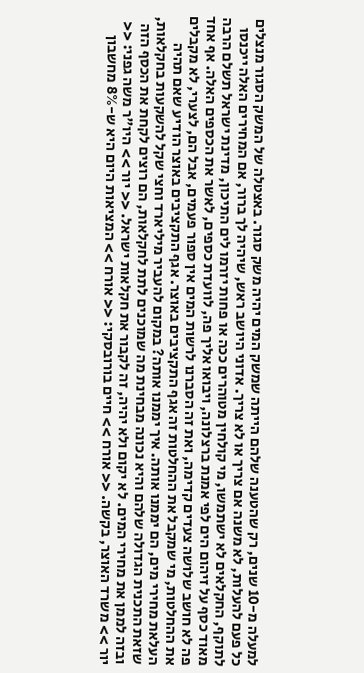למעלה מ-10 שנים, רק שהטענה שלהם הייתה שמשק המים יהיה משק סגור. באצטלה של המשק הסגור מנצלים כל פעם להעלות, לא משנה אם צריך או לא צריך. אדוני היושב ראש, שיהיה לך ברור, אם המחירים האלה ייכנסו לתוקף, החקלאים לא ישתמשו, מי קולחין מטוהרים ככה או פחות יזרמו לים התיכון, מדינת ישראל תשלם הרבה מאוד כסף על זיהום הים לפי אמנת ברצלונה, ויבואו אליך פה, לוועדת כספים, לאשר את הכספים האלה. אף אחד פה לא חושב שלושה צעדים קדימה, ואת זה הסברנו לרשות המים אין ספור פעמים, אבל הם, לצערי, לא מקבלים את ההחלטות, מי שמקבל את ההחלטות זה אגף התקציבים באוצר. אגף התקציבים באוצר הודיע שאם תהיה העלאת מחירי מים, הם יממנו אותה. איך יממנו אותה? במקום להעביר מיליארד וחצי שקל להשקעות בחקלאות, שזאת התכנית הגדולה שלהם והיא נכונה מבחינת מה שמוכנים לתת לחקלאות, הם רוצים לקחת את הכסף הזה ובזה לממן את מחירי המים. לא יקום ולא יהיה, זה לקבור את חקלאות ישראל. << יור >> היו"ר משה גפני: << יור >> משרד האוצר, בקשה. << אורח >> חיים בורובסקי: << אורח >> המציאות היום היא ש-8% מחשבון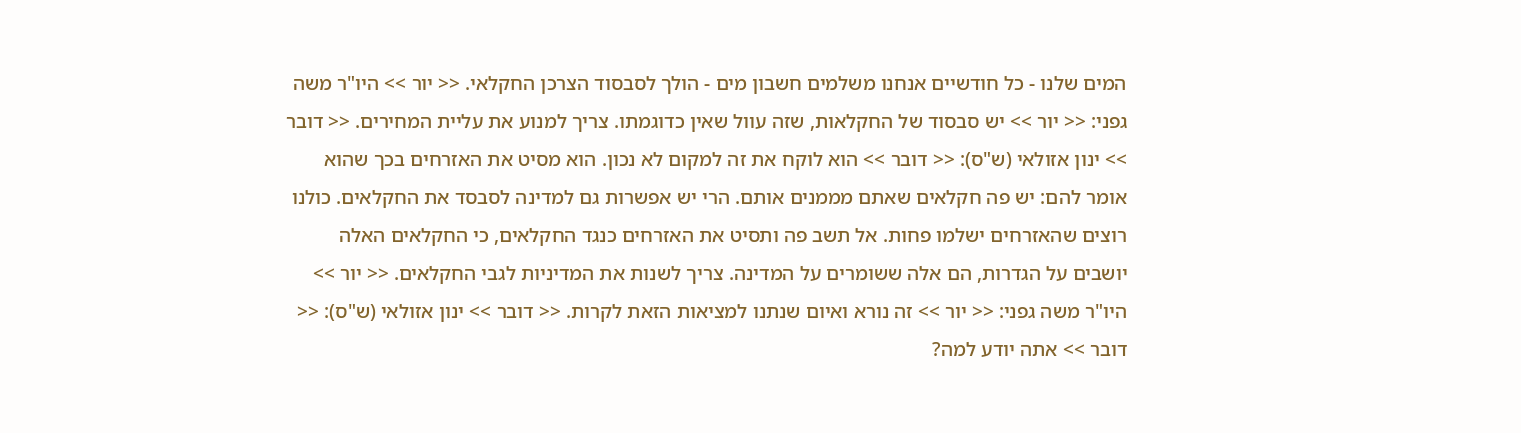המים שלנו - כל חודשיים אנחנו משלמים חשבון מים - הולך לסבסוד הצרכן החקלאי. << יור >> היו"ר משה גפני: << יור >> יש סבסוד של החקלאות, שזה עוול שאין כדוגמתו. צריך למנוע את עליית המחירים. << דובר >> ינון אזולאי (ש"ס): << דובר >> הוא לוקח את זה למקום לא נכון. הוא מסיט את האזרחים בכך שהוא אומר להם: יש פה חקלאים שאתם מממנים אותם. הרי יש אפשרות גם למדינה לסבסד את החקלאים. כולנו רוצים שהאזרחים ישלמו פחות. אל תשב פה ותסיט את האזרחים כנגד החקלאים, כי החקלאים האלה יושבים על הגדרות, הם אלה ששומרים על המדינה. צריך לשנות את המדיניות לגבי החקלאים. << יור >> היו"ר משה גפני: << יור >> זה נורא ואיום שנתנו למציאות הזאת לקרות. << דובר >> ינון אזולאי (ש"ס): << דובר >> אתה יודע למה?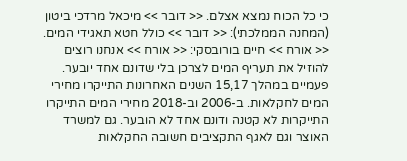כי כל הכוח נמצא אצלם. << דובר >> מיכאל מרדכי ביטון (המחנה הממלכתי): << דובר >> כולל חטא תאגידי המים. << אורח >> חיים בורובסקי: << אורח >> אנחנו רוצים להוזיל את תעריף המים לצרכן בלי שדונם אחד יובער. פעמיים במהלך 15,17 השנים האחרונות התייקרו מחירי המים לחקלאות. ב-2006 וב-2018 מחירי המים התייקרו התייקרות לא קטנה ודונם אחד לא הובער. גם למשרד האוצר וגם לאגף התקציבים חשובה החקלאות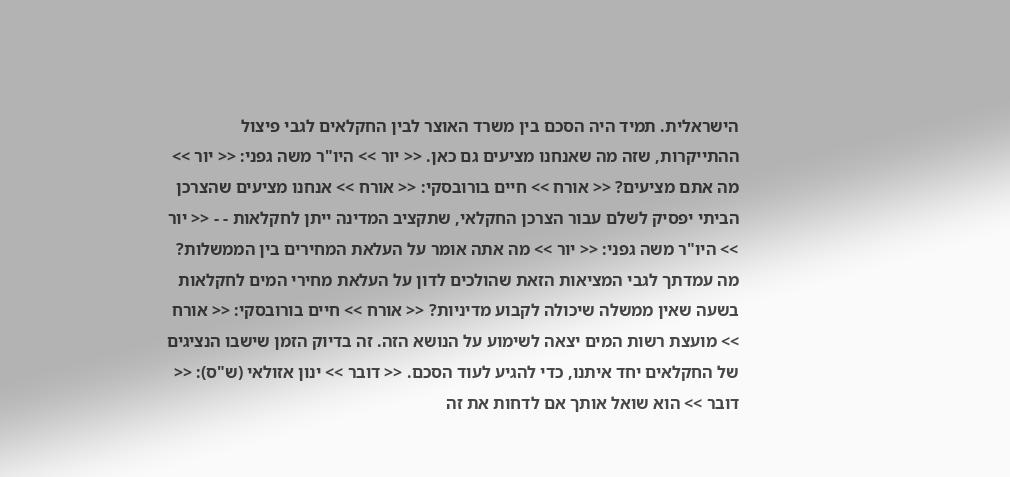הישראלית. תמיד היה הסכם בין משרד האוצר לבין החקלאים לגבי פיצול ההתייקרות, שזה מה שאנחנו מציעים גם כאן. << יור >> היו"ר משה גפני: << יור >> מה אתם מציעים? << אורח >> חיים בורובסקי: << אורח >> אנחנו מציעים שהצרכן הביתי יפסיק לשלם עבור הצרכן החקלאי, שתקציב המדינה ייתן לחקלאות - - << יור >> היו"ר משה גפני: << יור >> מה אתה אומר על העלאת המחירים בין הממשלות? מה עמדתך לגבי המציאות הזאת שהולכים לדון על העלאת מחירי המים לחקלאות בשעה שאין ממשלה שיכולה לקבוע מדיניות? << אורח >> חיים בורובסקי: << אורח >> מועצת רשות המים יצאה לשימוע על הנושא הזה. זה בדיוק הזמן שישבו הנציגים של החקלאים יחד איתנו, כדי להגיע לעוד הסכם. << דובר >> ינון אזולאי (ש"ס): << דובר >> הוא שואל אותך אם לדחות את זה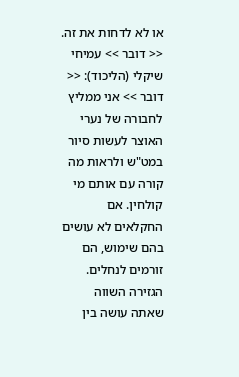או לא לדחות את זה. << דובר >> עמיחי שיקלי (הליכוד): << דובר >> אני ממליץ לחבורה של נערי האוצר לעשות סיור במט"ש ולראות מה קורה עם אותם מי קולחין. אם החקלאים לא עושים בהם שימוש, הם זורמים לנחלים. הגזירה השווה שאתה עושה בין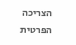הצריכה הפרטית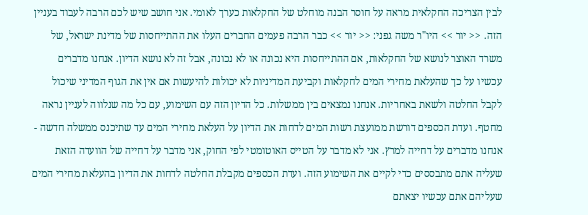לבין הצריכה החקלאית מראה על חוסר הבנה מוחלט של החקלאות כערך לאומי. אני חושב שיש לכם הרבה לעבוד בעניין הזה. << יור >> היו"ר משה גפני: << יור >> כבר הרבה פעמים החברים העלו את ההתייחסות של מדינת ישראל, של משרד האוצר לנושא של החקלאות, אם ההתייחסות היא נכונה או לא נכונה, אבל זה לא נושא הדיון. אנחנו מדברים עכשיו על כך שהעלאת מחירי המים לחקלאות וקביעת המדיניות לא יכולות להיעשות אם אין את הגוף המדיני שיכול לקבל החלטה ולשאת באחריות. אנחנו נמצאים בין ממשלות. כל הדיון הזה עם השימוע, עם כל מה שנלווה לעניין נראה מחטף. ועדת הכספים דורשת ממועצת רשות המים לדחות את הדיון על העלאת מחירי המים עד שתיכנס ממשלה חדשה - אנחנו מדברים על דחייה למרץ. אני לא מדבר על הטייס האוטומטי לפי החוק, אני מדבר על דחייה של הוועדה הזאת שעליה אתם מתבססים כדי לקיים את השימוע הזה. ועדת הכספים מקבלת החלטה לדחות את הדיון בהעלאת מחירי המים שעליהם אתם עכשיו יצאתם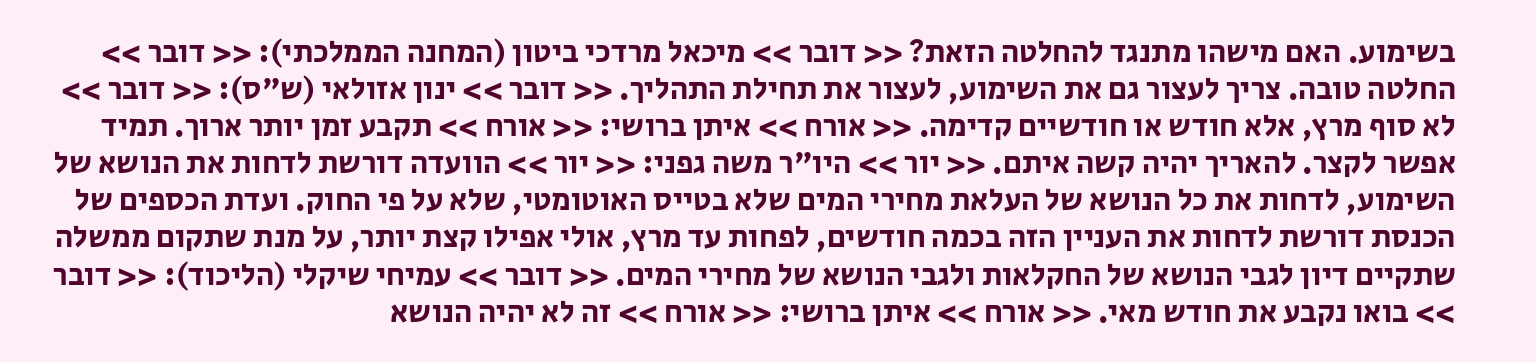בשימוע. האם מישהו מתנגד להחלטה הזאת? << דובר >> מיכאל מרדכי ביטון (המחנה הממלכתי): << דובר >> החלטה טובה. צריך לעצור גם את השימוע, לעצור את תחילת התהליך. << דובר >> ינון אזולאי (ש"ס): << דובר >> לא סוף מרץ, אלא חודש או חודשיים קדימה. << אורח >> איתן ברושי: << אורח >> תקבע זמן יותר ארוך. תמיד אפשר לקצר. להאריך יהיה קשה איתם. << יור >> היו"ר משה גפני: << יור >> הוועדה דורשת לדחות את הנושא של השימוע, לדחות את כל הנושא של העלאת מחירי המים שלא בטייס האוטומטי, שלא על פי החוק. ועדת הכספים של הכנסת דורשת לדחות את העניין הזה בכמה חודשים, לפחות עד מרץ, אולי אפילו קצת יותר, על מנת שתקום ממשלה שתקיים דיון לגבי הנושא של החקלאות ולגבי הנושא של מחירי המים. << דובר >> עמיחי שיקלי (הליכוד): << דובר >> בואו נקבע את חודש מאי. << אורח >> איתן ברושי: << אורח >> זה לא יהיה הנושא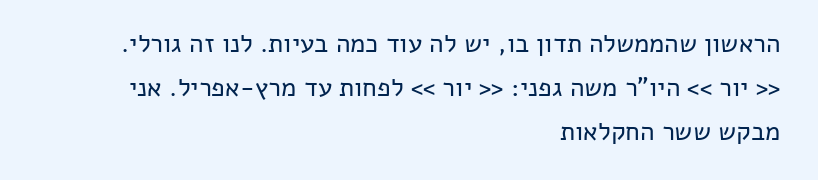הראשון שהממשלה תדון בו, יש לה עוד כמה בעיות. לנו זה גורלי. << יור >> היו"ר משה גפני: << יור >> לפחות עד מרץ-אפריל. אני מבקש ששר החקלאות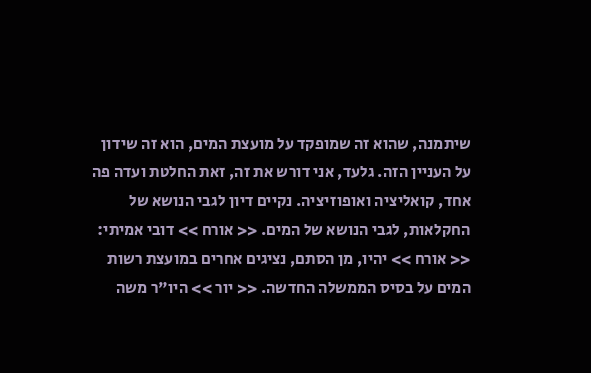שיתמנה, שהוא זה שמופקד על מועצת המים, הוא זה שידון על העניין הזה. גלעד, אני דורש את זה, זאת החלטת ועדה פה אחד, קואליציה ואופוזיציה. נקיים דיון לגבי הנושא של החקלאות, לגבי הנושא של המים. << אורח >> דובי אמיתי: << אורח >> יהיו, מן הסתם, נציגים אחרים במועצת רשות המים על בסיס הממשלה החדשה. << יור >> היו"ר משה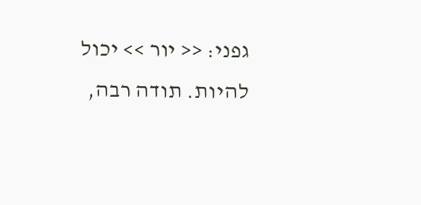גפני: << יור >> יכול להיות. תודה רבה,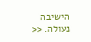הישיבה נעולה. <<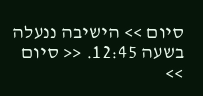סיום >> הישיבה ננעלה בשעה 12:45. << סיום >>